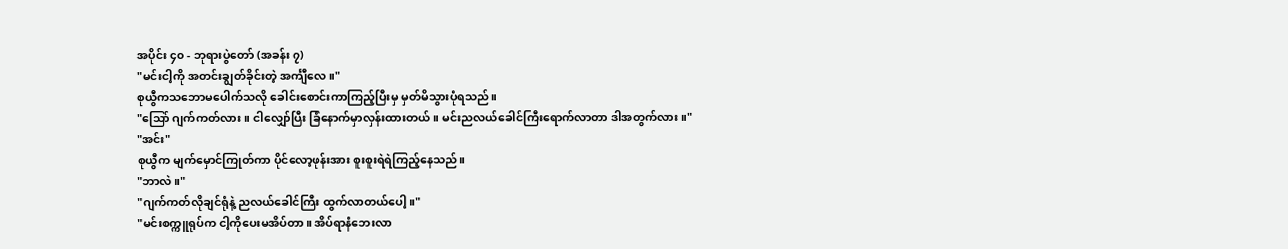အပိုင်း ၄၀ - ဘုရားပွဲတော် (အခန်း ၇)
"မင်းငါ့ကို အတင်းချွတ်ခိုင်းတဲ့ အင်္ကျီလေ။"
စုယွီကသဘောမပေါက်သလို ခေါင်းစောင်းကာကြည့်ပြီးမှ မှတ်မိသွားပုံရသည်။
"သြော် ဂျက်ကတ်လား။ ငါလျှော်ပြီး ခြံနောက်မှာလှန်းထားတယ်။ မင်းညလယ်ခေါင်ကြီးရောက်လာတာ ဒါအတွက်လား။"
"အင်း"
စုယွီက မျက်မှောင်ကြုတ်ကာ ပိုင်လော့ဖုန်းအား စူးစူးရဲရဲကြည့်နေသည်။
"ဘာလဲ။"
"ဂျက်ကတ်လိုချင်ရုံနဲ့ ညလယ်ခေါင်ကြီး ထွက်လာတယ်ပေါ့။"
"မင်းစက္ကူရုပ်က ငါ့ကိုပေးမအိပ်တာ။ အိပ်ရာနံဘေးလာ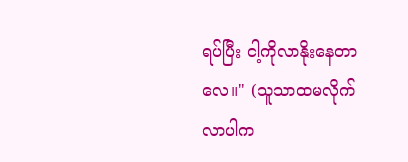ရပ်ပြီး ငါ့ကိုလာနိုးနေတာလေ။" (သူသာထမလိုက်လာပါက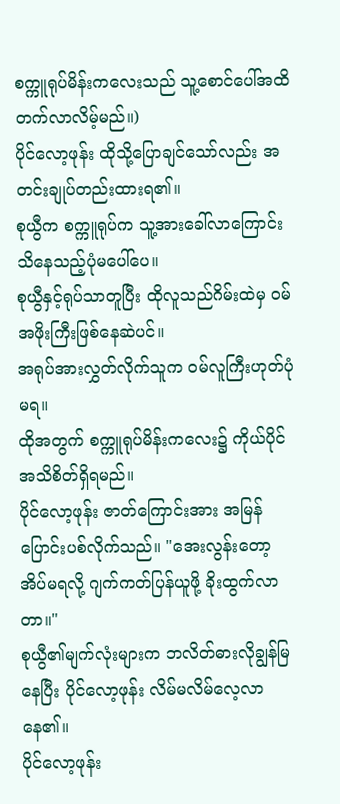စက္ကူရုပ်မိန်းကလေးသည် သူ့စောင်ပေါ်အထိတက်လာလိမ့်မည်။)
ပိုင်လော့ဖုန်း ထိုသို့ပြောချင်သော်လည်း အတင်းချုပ်တည်းထားရ၏။
စုယွီက စက္ကူရုပ်က သူ့အားခေါ်လာကြောင်း သိနေသည့်ပုံမပေါ်ပေ။
စုယွီနှင့်ရုပ်သာတူပြီး ထိုလူသည်ဂိမ်းထဲမှ ဝမ်အဖိုးကြီးဖြစ်နေဆဲပင်။
အရုပ်အားလွှတ်လိုက်သူက ဝမ်လူကြီးဟုတ်ပုံမရ။
ထိုအတွက် စက္ကူရုပ်မိန်းကလေး၌ ကိုယ်ပိုင်အသိစိတ်ရှိရမည်။
ပိုင်လော့ဖုန်း ဇာတ်ကြောင်းအား အမြန်ပြောင်းပစ်လိုက်သည်။ "အေးလွန်းတော့အိပ်မရလို့ ဂျက်ကတ်ပြန်ယူဖို့ ခိုးထွက်လာတာ။"
စုယွီ၏မျက်လုံးများက ဘလိတ်ဓားလိုချွန်မြနေပြီး ပိုင်လော့ဖုန်း လိမ်မလိမ်လေ့လာနေ၏။
ပိုင်လော့ဖုန်း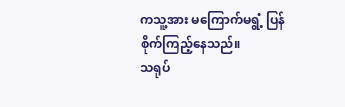ကသူ့အား မကြောက်မရွံ့ ပြန်စိုက်ကြည့်နေသည်။
သရုပ်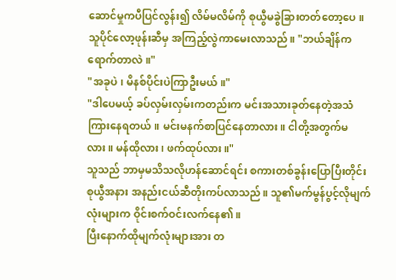ဆောင်မှုကပီပြင်လွန်း၍ လိမ်မလိမ်ကို စုယွီမခွဲခြားတတ်တော့ပေ။
သူပိုင်လော့ဖုန်းဆီမှ အကြည့်လွဲကာမေးလာသည်။ "ဘယ်ချိန်ကရောက်တာလဲ။"
"အခုပဲ၊ မိနစ်ပိုင်းပဲကြာဦးမယ်။"
"ဒါပေမယ့် ခပ်လှမ်းလှမ်းကတည်းက မင်းအသားခုတ်နေတဲ့အသံ ကြားနေရတယ်။ မင်းမနက်စာပြင်နေတာလား။ ငါတို့အတွက်မလား။ မန်ထိုလား၊ ဖက်ထုပ်လား။"
သူသည် ဘာမှမသိသလိုဟန်ဆောင်ရင်း စကားတစ်ခွန်းပြောပြီးတိုင်း စုယွီအနား အနည်းငယ်ဆီတိုးကပ်လာသည်။ သူ၏မက်မွန်ပွင့်လိုမျက်လုံးများက ဝိုင်းစက်ဝင်းလက်နေ၏။
ပြီးနောက်ထိုမျက်လုံးများအား တ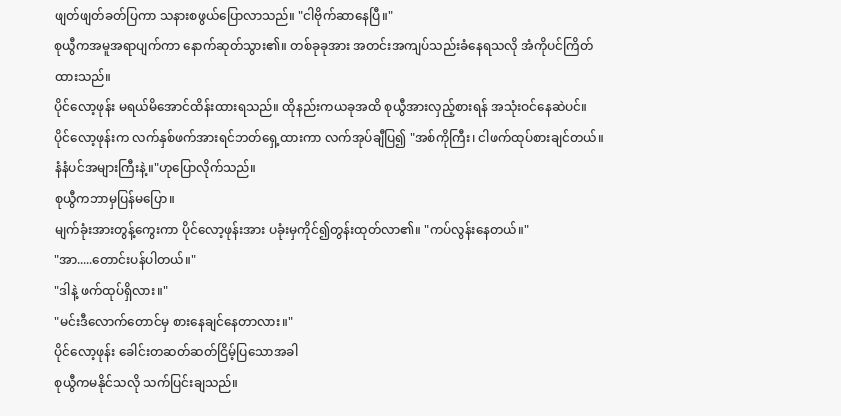ဖျတ်ဖျတ်ခတ်ပြကာ သနားစဖွယ်ပြောလာသည်။ "ငါဗိုက်ဆာနေပြီ။"
စုယွီကအမူအရာပျက်ကာ နောက်ဆုတ်သွား၏။ တစ်ခုခုအား အတင်းအကျပ်သည်းခံနေရသလို အံကိုပင်ကြိတ်ထားသည်။
ပိုင်လော့ဖုန်း မရယ်မိအောင်ထိန်းထားရသည်။ ထိုနည်းကယခုအထိ စုယွီအားလှည့်စားရန် အသုံးဝင်နေဆဲပင်။
ပိုင်လော့ဖုန်းက လက်နှစ်ဖက်အားရင်ဘတ်ရှေ့ထားကာ လက်အုပ်ချီပြ၍ "အစ်ကိုကြီး၊ ငါဖက်ထုပ်စားချင်တယ်။ နံနံပင်အများကြီးနဲ့။"ဟုပြောလိုက်သည်။
စုယွီကဘာမှပြန်မပြော။
မျက်ခုံးအားတွန့်ကွေးကာ ပိုင်လော့ဖုန်းအား ပခုံးမှကိုင်၍တွန်းထုတ်လာ၏။ "ကပ်လွန်းနေတယ်။"
"အာ.....တောင်းပန်ပါတယ်။"
"ဒါနဲ့ ဖက်ထုပ်ရှိလား။"
"မင်းဒီလောက်တောင်မှ စားနေချင်နေတာလား။"
ပိုင်လော့ဖုန်း ခေါင်းတဆတ်ဆတ်ငြိမ့်ပြသောအခါ
စုယွီကမနိုင်သလို သက်ပြင်းချသည်။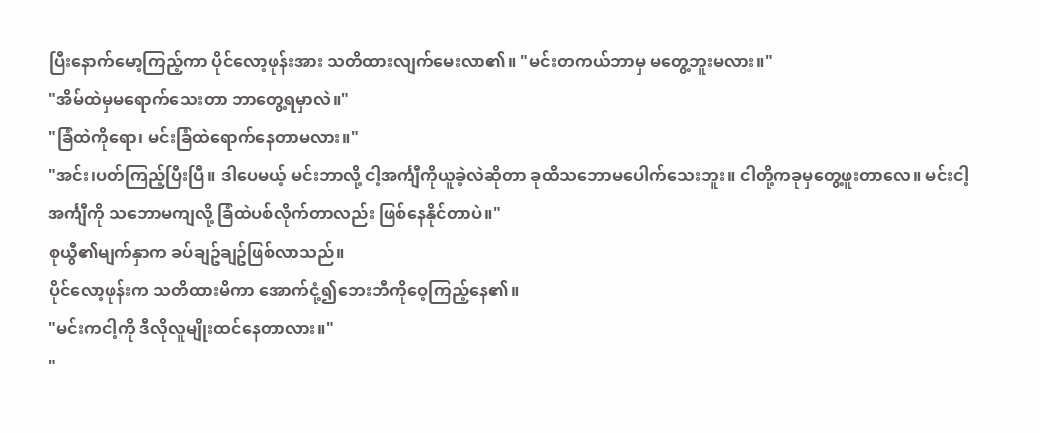ပြီးနောက်မော့ကြည့်ကာ ပိုင်လော့ဖုန်းအား သတိထားလျက်မေးလာ၏။ "မင်းတကယ်ဘာမှ မတွေ့ဘူးမလား။"
"အိမ်ထဲမှမရောက်သေးတာ ဘာတွေ့ရမှာလဲ။"
"ခြံထဲကိုရော၊ မင်းခြံထဲရောက်နေတာမလား။"
"အင်း၊ပတ်ကြည့်ပြီးပြီ။ ဒါပေမယ့် မင်းဘာလို့ ငါ့အင်္ကျီကိုယူခဲ့လဲဆိုတာ ခုထိသဘောမပေါက်သေးဘူး။ ငါတို့ကခုမှတွေ့ဖူးတာလေ။ မင်းငါ့အင်္ကျီကို သဘောမကျလို့ ခြံထဲပစ်လိုက်တာလည်း ဖြစ်နေနိုင်တာပဲ။"
စုယွီ၏မျက်နှာက ခပ်ချဥ်ချဥ်ဖြစ်လာသည်။
ပိုင်လော့ဖုန်းက သတိထားမိကာ အောက်ငုံ့၍ဘေးဘီကိုဝေ့ကြည့်နေ၏။
"မင်းကငါ့ကို ဒီလိုလူမျိုးထင်နေတာလား။"
"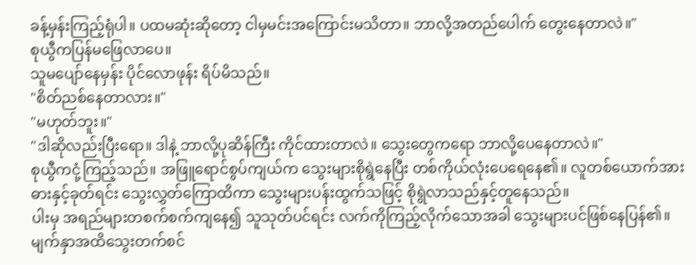ခန့်မှန်းကြည့်ရုံပါ။ ပထမဆုံးဆိုတော့ ငါမှမင်းအကြောင်းမသိတာ။ ဘာလို့အတည်ပေါက် တွေးနေတာလဲ။"
စုယွီကပြန်မဖြေလာပေ။
သူမပျော်နေမှန်း ပိုင်လောဖုန်း ရိပ်မိသည်။
"စိတ်ညစ်နေတာလား။"
"မဟုတ်ဘူး။"
"ဒါဆိုလည်းပြီးရော။ ဒါနဲ့ ဘာလို့ပုဆိန်ကြီး ကိုင်ထားတာလဲ။ သွေးတွေကရော ဘာလို့ပေနေတာလဲ။"
စုယွီကငုံ့ကြည့်သည်။ အဖြူရောင်စွပ်ကျယ်က သွေးများစိုရွဲနေပြီး တစ်ကိုယ်လုံးပေရေနေ၏။ လူတစ်ယောက်အား ဓားနှင့်ခုတ်ရင်း သွေးလွှတ်ကြောထိကာ သွေးများပန်းထွက်သဖြင့် စိုရွဲလာသည်နှင့်တူနေသည်။
ပါးမှ အရည်များတစက်စက်ကျနေ၍ သူသုတ်ပင်ရင်း လက်ကိုကြည့်လိုက်သောအခါ သွေးများပင်ဖြစ်နေပြန်၏။
မျက်နှာအထိသွေးတက်စင်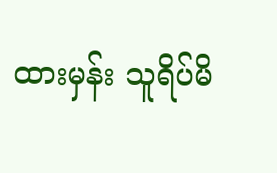ထားမှန်း သူရိပ်မိ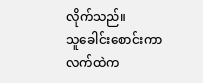လိုက်သည်။
သူခေါင်းစောင်းကာလက်ထဲက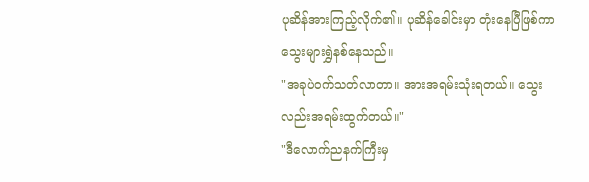ပုဆိန်အားကြည့်လိုက်၏။ ပုဆိန်ခေါင်းမှာ တုံးနေပြီဖြစ်ကာ သွေးများရွှဲနစ်နေသည်။
"အခုပဲဝက်သတ်လာတာ။ အားအရမ်းသုံးရတယ်။ သွေးလည်းအရမ်းထွက်တယ်။"
"ဒီလောက်ညနက်ကြီးမှ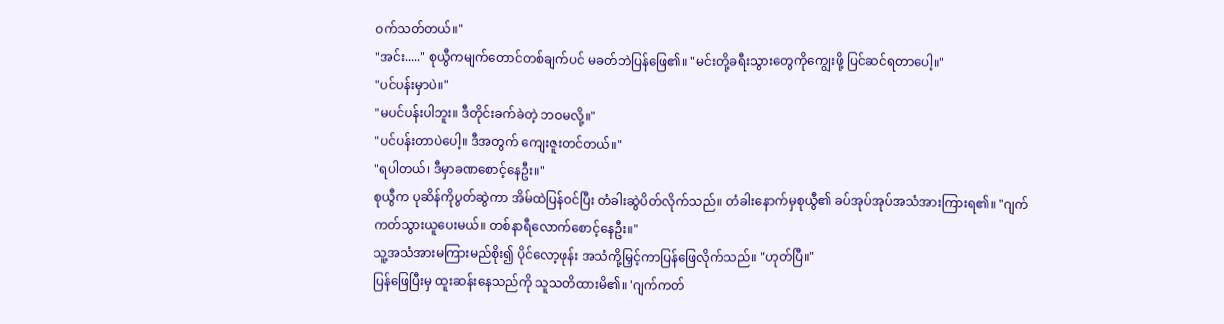ဝက်သတ်တယ်။"
"အင်း....." စုယွီကမျက်တောင်တစ်ချက်ပင် မခတ်ဘဲပြန်ဖြေ၏။ "မင်းတို့ခရီးသွားတွေကိုကျွေးဖို့ ပြင်ဆင်ရတာပေါ့။"
"ပင်ပန်းမှာပဲ။"
"မပင်ပန်းပါဘူး။ ဒီတိုင်းခက်ခဲတဲ့ ဘဝမလို့။"
"ပင်ပန်းတာပဲပေါ့။ ဒီအတွက် ကျေးဇူးတင်တယ်။"
"ရပါတယ်၊ ဒီမှာခဏစောင့်နေဦး။"
စုယွီက ပုဆိန်ကိုပွတ်ဆွဲကာ အိမ်ထဲပြန်ဝင်ပြီး တံခါးဆွဲပိတ်လိုက်သည်။ တံခါးနောက်မှစုယွီ၏ ခပ်အုပ်အုပ်အသံအားကြားရ၏။ "ဂျက်ကတ်သွားယူပေးမယ်။ တစ်နာရီလောက်စောင့်နေဦး။"
သူ့အသံအားမကြားမည်စိုး၍ ပိုင်လော့ဖုန်း အသံကို့မြှင့်ကာပြန်ဖြေလိုက်သည်။ "ဟုတ်ပြီ။"
ပြန်ဖြေပြီးမှ ထူးဆန်းနေသည်ကို သူသတိထားမိ၏။ 'ဂျက်ကတ်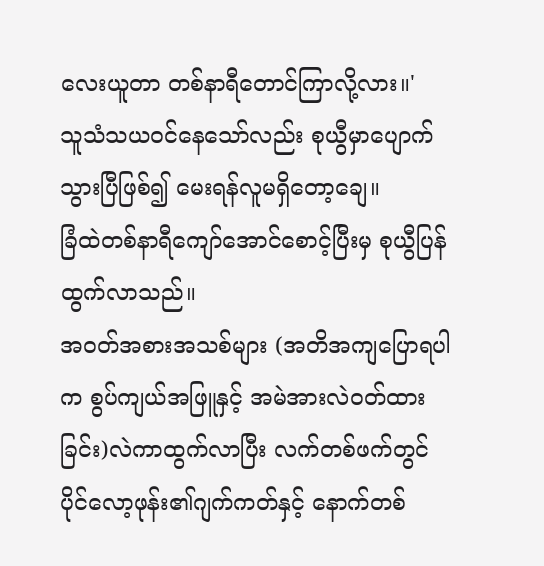လေးယူတာ တစ်နာရီတောင်ကြာလို့လား။'
သူသံသယဝင်နေသော်လည်း စုယွီမှာပျောက်သွားပြီဖြစ်၍ မေးရန်လူမရှိတော့ချေ။
ခြံထဲတစ်နာရီကျော်အောင်စောင့်ပြီးမှ စုယွီပြန်ထွက်လာသည်။
အဝတ်အစားအသစ်များ (အတိအကျပြောရပါက စွပ်ကျယ်အဖြူနှင့် အမဲအားလဲဝတ်ထားခြင်း)လဲကာထွက်လာပြီး လက်တစ်ဖက်တွင် ပိုင်လော့ဖုန်း၏ဂျက်ကတ်နှင့် နောက်တစ်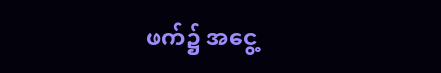ဖက်၌ အငွေ့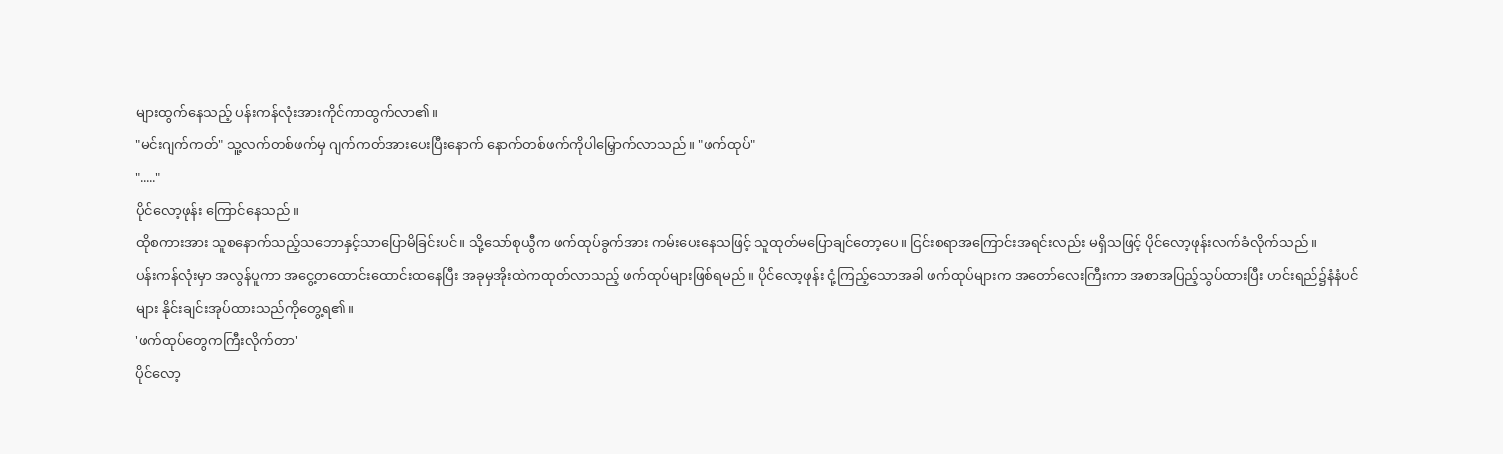များထွက်နေသည့် ပန်းကန်လုံးအားကိုင်ကာထွက်လာ၏။
"မင်းဂျက်ကတ်" သူ့လက်တစ်ဖက်မှ ဂျက်ကတ်အားပေးပြီးနောက် နောက်တစ်ဖက်ကိုပါမြှောက်လာသည်။ "ဖက်ထုပ်"
"....."
ပိုင်လော့ဖုန်း ကြောင်နေသည်။
ထိုစကားအား သူစနောက်သည့်သဘောနှင့်သာပြောမိခြင်းပင်။ သို့သော်စုယွီက ဖက်ထုပ်ခွက်အား ကမ်းပေးနေသဖြင့် သူထုတ်မပြောချင်တော့ပေ။ ငြင်းစရာအကြောင်းအရင်းလည်း မရှိသဖြင့် ပိုင်လော့ဖုန်းလက်ခံလိုက်သည်။
ပန်းကန်လုံးမှာ အလွန်ပူကာ အငွေ့တထောင်းထောင်းထနေပြီး အခုမှအိုးထဲကထုတ်လာသည့် ဖက်ထုပ်များဖြစ်ရမည်။ ပိုင်လော့ဖုန်း ငုံ့ကြည့်သောအခါ ဖက်ထုပ်များက အတော်လေးကြီးကာ အစာအပြည့်သွပ်ထားပြီး ဟင်းရည်၌နံနံပင်များ နိုင်းချင်းအုပ်ထားသည်ကိုတွေ့ရ၏။
'ဖက်ထုပ်တွေကကြီးလိုက်တာ'
ပိုင်လော့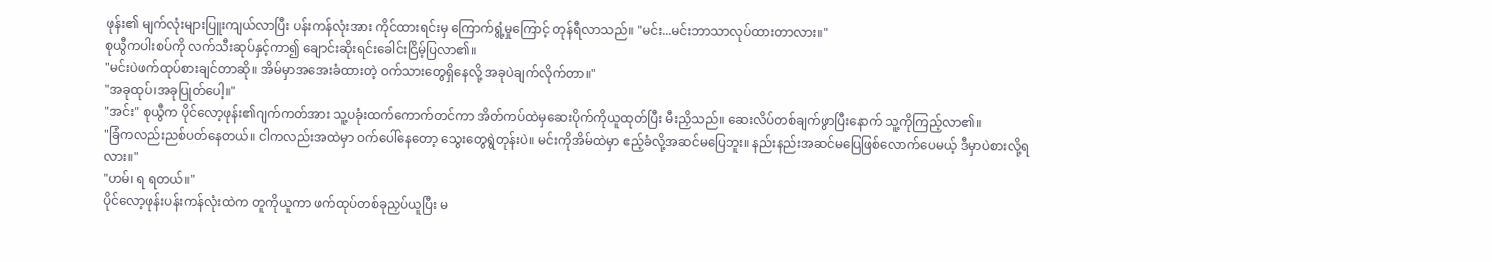ဖုန်း၏ မျက်လုံးများပြူးကျယ်လာပြီး ပန်းကန်လုံးအား ကိုင်ထားရင်းမှ ကြောက်ရွံ့မှုကြောင့် တုန်ရီလာသည်။ "မင်း...မင်းဘာသာလုပ်ထားတာလား။"
စုယွီကပါးစပ်ကို လက်သီးဆုပ်နှင့်ကာ၍ ချောင်းဆိုးရင်းခေါင်းငြိမ့်ပြလာ၏။
"မင်းပဲဖက်ထုပ်စားချင်တာဆို။ အိမ်မှာအအေးခံထားတဲ့ ဝက်သားတွေရှိနေလို့ အခုပဲချက်လိုက်တာ။"
"အခုထုပ်၊အခုပြုတ်ပေါ့။"
"အင်း" စုယွီက ပိုင်လော့ဖုန်း၏ဂျက်ကတ်အား သူ့ပခုံးထက်ကောက်တင်ကာ အိတ်ကပ်ထဲမှဆေးပိုက်ကိုယူထုတ်ပြီး မီးညှိသည်။ ဆေးလိပ်တစ်ချက်ဖွာပြီးနောက် သူ့ကိုကြည့်လာ၏။
"ခြံကလည်းညစ်ပတ်နေတယ်။ ငါကလည်းအထဲမှာ ဝက်ပေါ်နေတော့ သွေးတွေရွဲတုန်းပဲ။ မင်းကိုအိမ်ထဲမှာ ဧည့်ခံလို့အဆင်မပြေဘူး။ နည်းနည်းအဆင်မပြေဖြစ်လောက်ပေမယ့် ဒီမှာပဲစားလို့ရလား။"
"ဟမ်၊ ရ ရတယ်။"
ပိုင်လော့ဖုန်းပန်းကန်လုံးထဲက တူကိုယူကာ ဖက်ထုပ်တစ်ခုညှပ်ယူပြီး မ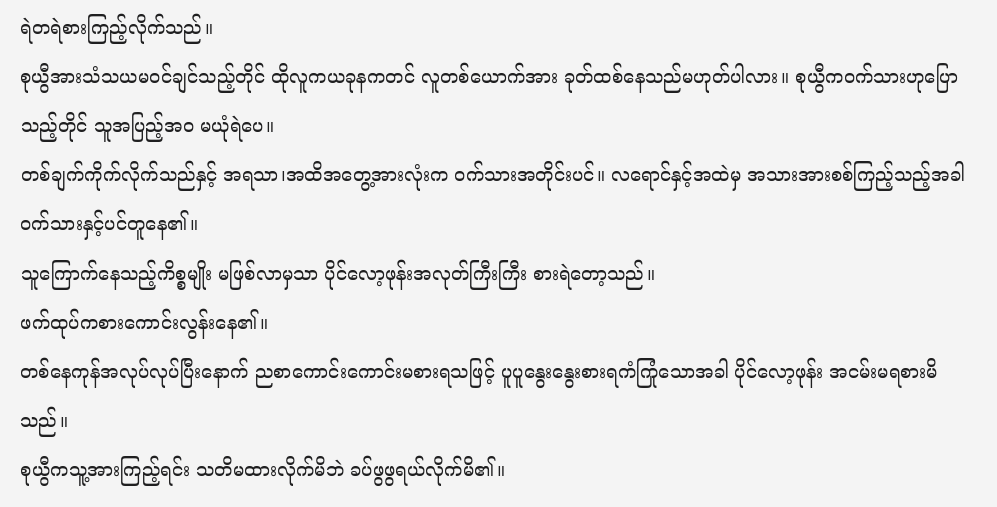ရဲတရဲစားကြည့်လိုက်သည်။
စုယွီအားသံသယမဝင်ချင်သည့်တိုင် ထိုလူကယခုနကတင် လူတစ်ယောက်အား ခုတ်ထစ်နေသည်မဟုတ်ပါလား။ စုယွီကဝက်သားဟုပြောသည့်တိုင် သူအပြည့်အဝ မယုံရဲပေ။
တစ်ချက်ကိုက်လိုက်သည်နှင့် အရသာ၊အထိအတွေ့အားလုံးက ဝက်သားအတိုင်းပင်။ လရောင်နှင့်အထဲမှ အသားအားစစ်ကြည့်သည့်အခါ ဝက်သားနှင့်ပင်တူနေ၏။
သူကြောက်နေသည့်ကိစ္စမျိုး မဖြစ်လာမှသာ ပိုင်လော့ဖုန်းအလုတ်ကြီးကြီး စားရဲတော့သည်။
ဖက်ထုပ်ကစားကောင်းလွန်းနေ၏။
တစ်နေကုန်အလုပ်လုပ်ပြီးနောက် ညစာကောင်းကောင်းမစားရသဖြင့် ပူပူနွေးနွေးစားရကံကြုံသောအခါ ပိုင်လော့ဖုန်း အငမ်းမရစားမိသည်။
စုယွီကသူ့အားကြည့်ရင်း သတိမထားလိုက်မိဘဲ ခပ်ဖွဖွရယ်လိုက်မိ၏။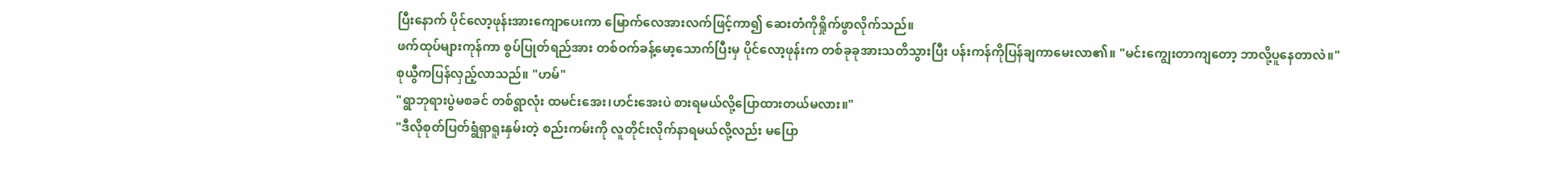ပြီးနောက် ပိုင်လော့ဖုန်းအားကျောပေးကာ မြောက်လေအားလက်ဖြင့်ကာ၍ ဆေးတံကိုရှိုက်ဖွာလိုက်သည်။
ဖက်ထုပ်များကုန်ကာ စွပ်ပြုတ်ရည်အား တစ်ဝက်ခန့်မော့သောက်ပြီးမှ ပိုင်လော့ဖုန်းက တစ်ခုခုအားသတိသွားပြီး ပန်းကန်ကိုပြန်ချကာမေးလာ၏။ "မင်းကျွေးတာကျတော့ ဘာလို့ပူနေတာလဲ။"
စုယွီကပြန်လှည့်လာသည်။ "ဟမ်"
"ရွာဘုရားပွဲမစခင် တစ်ရွာလုံး ထမင်းအေး၊ဟင်းအေးပဲ စားရမယ်လို့ပြောထားတယ်မလား။"
"ဒီလိုစုတ်ပြတ်ရွံရှာရူးနှမ်းတဲ့ စည်းကမ်းကို လူတိုင်းလိုက်နာရမယ်လို့လည်း မပြော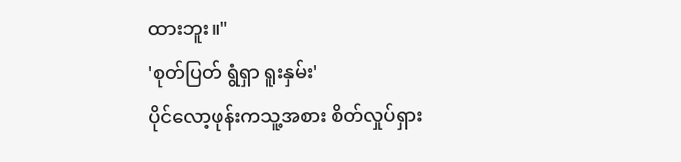ထားဘူး။"
'စုတ်ပြတ် ရွံရှာ ရူးနှမ်း'
ပိုင်လော့ဖုန်းကသူ့အစား စိတ်လှုပ်ရှား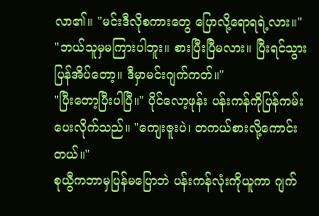လာ၏။ "မင်းဒီလိုစကားတွေ ပြောလို့ရောရရဲ့လား။"
"ဘယ်သူမှမကြားပါဘူး။ စားပြီးပြီမလား။ ပြီးရင်သွားပြန်အိပ်တော့။ ဒီမှာမင်းဂျက်ကတ်။"
"ပြီးတော့ပြီးပါပြီ။" ပိုင်လော့ဖုန်း ပန်းကန်ကိုပြန်ကမ်းပေးလိုက်သည်။ "ကျေးဇူးပဲ၊ တကယ်စားလို့ကောင်းတယ်။"
စုယွီကဘာမှပြန်မပြောဘဲ ပန်းကန်လုံးကိုယူကာ ဂျက်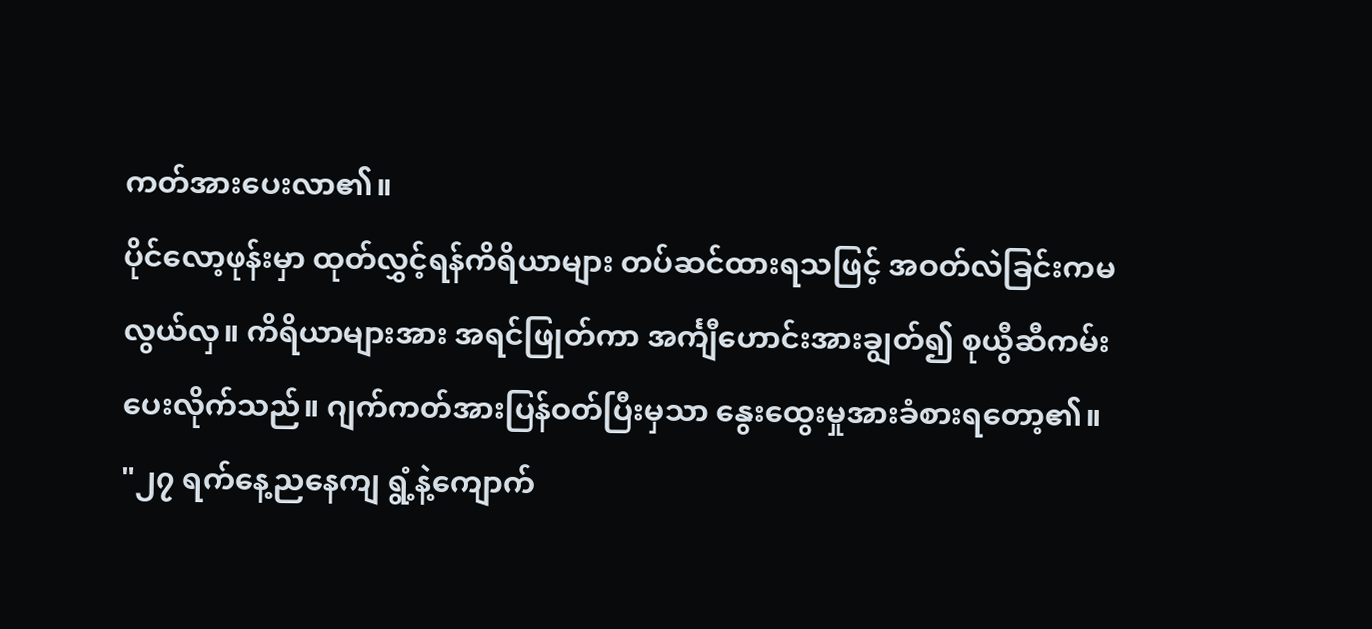ကတ်အားပေးလာ၏။
ပိုင်လော့ဖုန်းမှာ ထုတ်လွှင့်ရန်ကိရိယာများ တပ်ဆင်ထားရသဖြင့် အဝတ်လဲခြင်းကမလွယ်လှ။ ကိရိယာများအား အရင်ဖြုတ်ကာ အင်္ကျီဟောင်းအားချွတ်၍ စုယွီဆီကမ်းပေးလိုက်သည်။ ဂျက်ကတ်အားပြန်ဝတ်ပြီးမှသာ နွေးထွေးမှုအားခံစားရတော့၏။
"၂၇ ရက်နေ့ညနေကျ ရွံ့နဲ့ကျောက်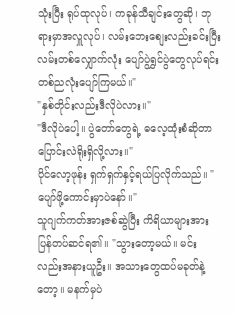သုံးပြီး ရုပ်ထုလုပ်၊ ကခုန်သီချင်းတွေဆို၊ ဘုရားမှာအလှူလုပ်၊ လမ်းဘေးစျေးလည်းခင်းပြီး လမ်းတစ်လျှောက်လုံး ပျော်ပွဲရွှင်ပွဲတွေလုပ်ရင်း တစ်ညလုံးပျော်ကြမယ်။"
"နှစ်တိုင်းလည်းဒီလိုပဲလား။"
"ဒီလိုပဲပေါ့။ ပွဲတော်တွေရဲ့ ဓလေ့ထုံးစံဆိုတာ ပြောင်းလဲရိုးရှိလို့လား။"
ပိုင်လော့ဖုန်း ရှက်ရှက်နှင့်ရယ်ပြလိုက်သည်။ "ပျော်ဖို့ကောင်းမှာပဲနော်။"
သူဂျက်ကတ်အားဇစ်ဆွဲပြီး ကိရိယာများအားပြန်တပ်ဆင်ရ၏။ "သွားတော့မယ်။ မင်းလည်းအနားယူဦး။ အသားတွေထပ်မခုတ်နဲ့တော့။ မနက်မှပဲ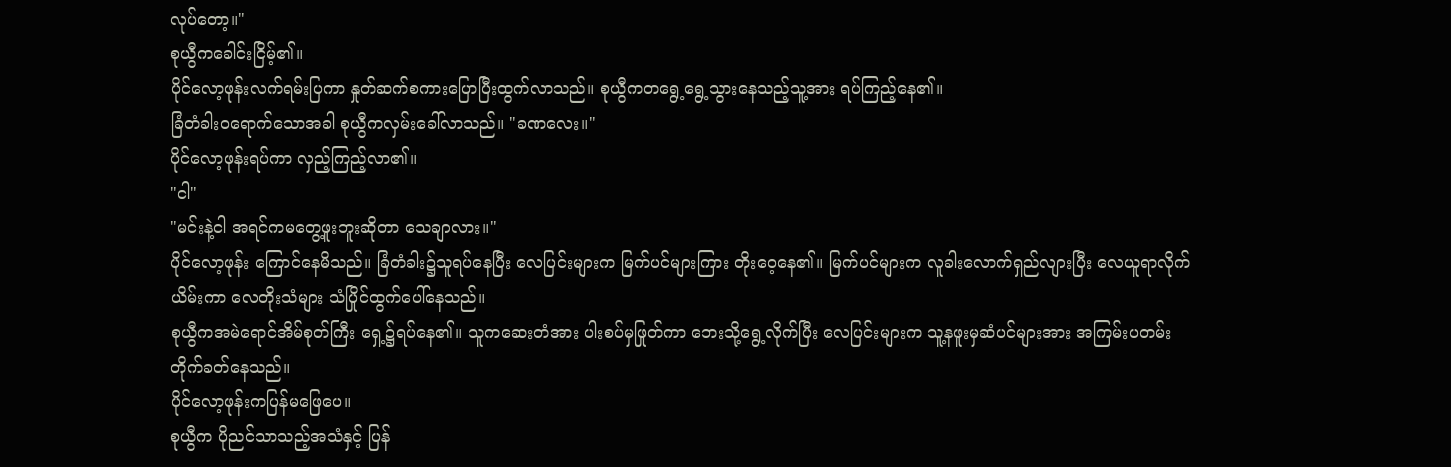လုပ်တော့။"
စုယွီကခေါင်းငြိမ့်၏။
ပိုင်လော့ဖုန်းလက်ရမ်းပြကာ နှုတ်ဆက်စကားပြောပြီးထွက်လာသည်။ စုယွီကတရွေ့ရွေ့သွားနေသည့်သူ့အား ရပ်ကြည့်နေ၏။
ခြံတံခါးဝရောက်သောအခါ စုယွီကလှမ်းခေါ်လာသည်။ "ခဏလေး။"
ပိုင်လော့ဖုန်းရပ်ကာ လှည့်ကြည့်လာ၏။
"ငါ"
"မင်းနဲ့ငါ အရင်ကမတွေ့ဖူးဘူးဆိုတာ သေချာလား။"
ပိုင်လော့ဖုန်း ကြောင်နေမိသည်။ ခြံတံခါး၌သူရပ်နေပြီး လေပြင်းများက မြက်ပင်များကြား တိုးဝေ့နေ၏။ မြက်ပင်များက လူခါးလောက်ရှည်လျားပြီး လေယူရာလိုက်ယိမ်းကာ လေတိုးသံများ သံပြိုင်ထွက်ပေါ်နေသည်။
စုယွီကအမဲရောင်အိမ်စုတ်ကြီး ရှေ့၌ရပ်နေ၏။ သူကဆေးတံအား ပါးစပ်မှဖြုတ်ကာ ဘေးသို့ရွေ့လိုက်ပြီး လေပြင်းများက သူ့နဖူးမှဆံပင်များအား အကြမ်းပတမ်းတိုက်ခတ်နေသည်။
ပိုင်လော့ဖုန်းကပြန်မဖြေပေ။
စုယွီက ပိုညင်သာသည့်အသံနှင့် ပြန်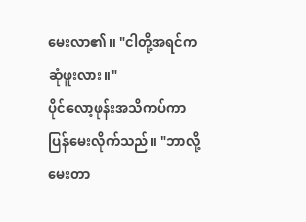မေးလာ၏။ "ငါတို့အရင်က ဆုံဖူးလား။"
ပိုင်လော့ဖုန်းအသိကပ်ကာ ပြန်မေးလိုက်သည်။ "ဘာလို့မေးတာ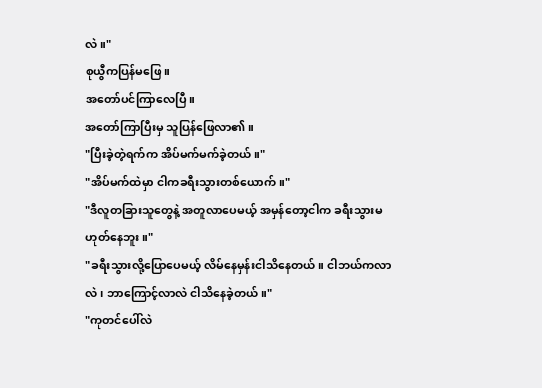လဲ။"
စုယွီကပြန်မဖြေ။
အတော်ပင်ကြာလေပြီ။
အတော်ကြာပြီးမှ သူပြန်ဖြေလာ၏။
"ပြီးခဲ့တဲ့ရက်က အိပ်မက်မက်ခဲ့တယ်။"
"အိပ်မက်ထဲမှာ ငါကခရီးသွားတစ်ယောက်။"
"ဒီလူတခြားသူတွေနဲ့ အတူလာပေမယ့် အမှန်တော့ငါက ခရီးသွားမဟုတ်နေဘူး။"
"ခရီးသွားလို့ပြောပေမယ့် လိမ်နေမှန်းငါသိနေတယ်။ ငါဘယ်ကလာလဲ၊ ဘာကြောင့်လာလဲ ငါသိနေခဲ့တယ်။"
"ကုတင်ပေါ်လဲ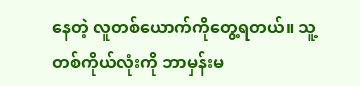နေတဲ့ လူတစ်ယောက်ကိုတွေ့ရတယ်။ သူ့တစ်ကိုယ်လုံးကို ဘာမှန်းမ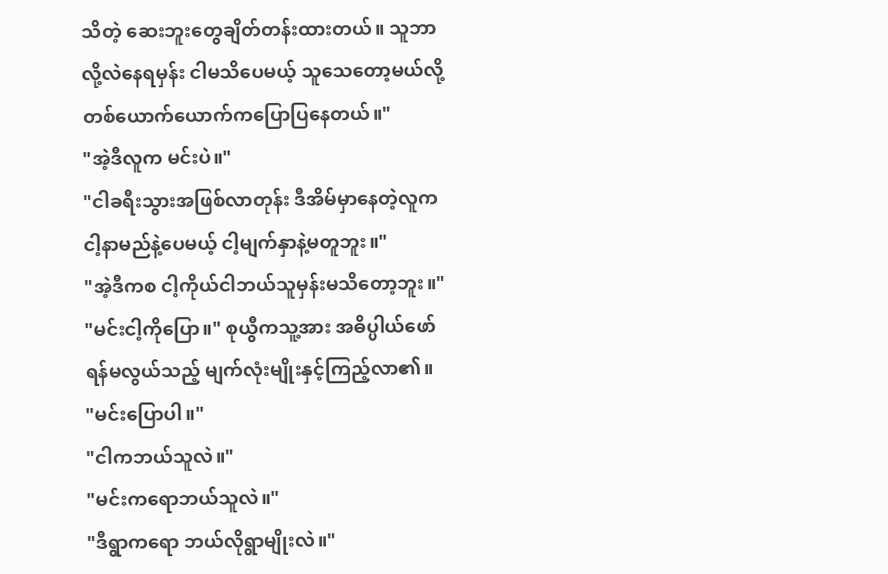သိတဲ့ ဆေးဘူးတွေချိတ်တန်းထားတယ်။ သူဘာလို့လဲနေရမှန်း ငါမသိပေမယ့် သူသေတော့မယ်လို့ တစ်ယောက်ယောက်ကပြောပြနေတယ်။"
"အဲ့ဒီလူက မင်းပဲ။"
"ငါခရီးသွားအဖြစ်လာတုန်း ဒီအိမ်မှာနေတဲ့လူက ငါ့နာမည်နဲ့ပေမယ့် ငါ့မျက်နှာနဲ့မတူဘူး။"
"အဲ့ဒီကစ ငါ့ကိုယ်ငါဘယ်သူမှန်းမသိတော့ဘူး။"
"မင်းငါ့ကိုပြော။" စုယွီကသူ့အား အဓိပ္ပါယ်ဖော်ရန်မလွယ်သည့် မျက်လုံးမျိုးနှင့်ကြည့်လာ၏။
"မင်းပြောပါ။"
"ငါကဘယ်သူလဲ။"
"မင်းကရောဘယ်သူလဲ။"
"ဒီရွာကရော ဘယ်လိုရွာမျိုးလဲ။"